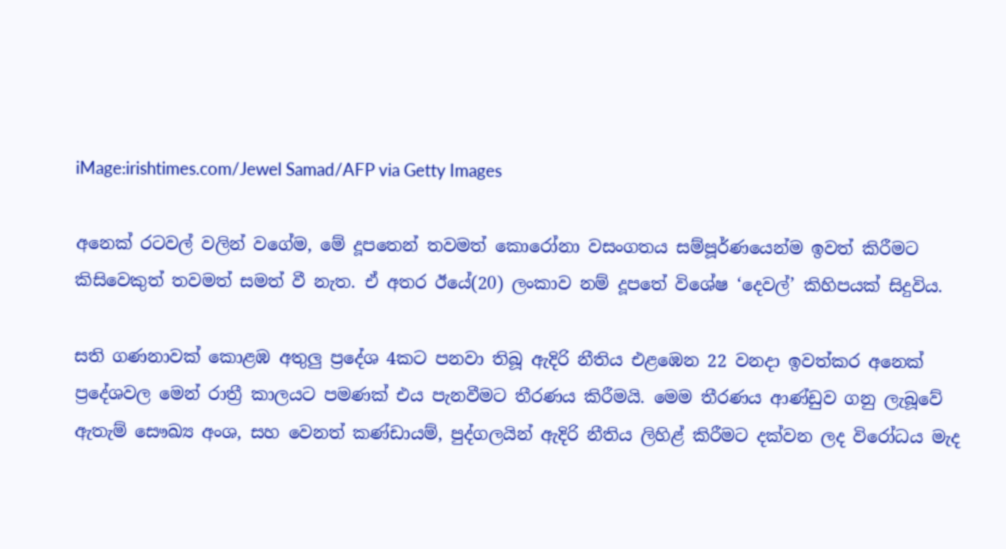iMage:irishtimes.com/Jewel Samad/AFP via Getty Images

අනෙක් රටවල් වලින් වගේම, මේ දූපතෙන් තවමත් කොරෝනා වසංගතය සම්පූර්ණයෙන්ම ඉවත් කිරීමට කිසිවෙකුත් තවමත් සමත් වී නැත. ඒ අතර ඊයේ(20) ලංකාව නම් දූපතේ විශේෂ ‘දෙවල්’ කිහිපයක් සිදුවිය.

සති ගණනාවක් කොළඹ අතුලු ප්‍රදේශ 4කට පනවා තිබූ ඇදිරි නීතිය එළඹෙන 22 වනදා ඉවත්කර අනෙක් ප්‍රදේශවල මෙන් රාත්‍රී කාලයට පමණක් එය පැනවීමට තීරණය කිරීමයි. මෙම තීරණය ආණ්ඩුව ගනු ලැබූවේ ඇතැම් සෞඛ්‍ය අංශ, සහ වෙනත් කණ්ඩායම්, පුද්ගලයින් ඇදිරි නීතිය ලිහිළ් කිරීමට දක්වන ලද විරෝධය මැද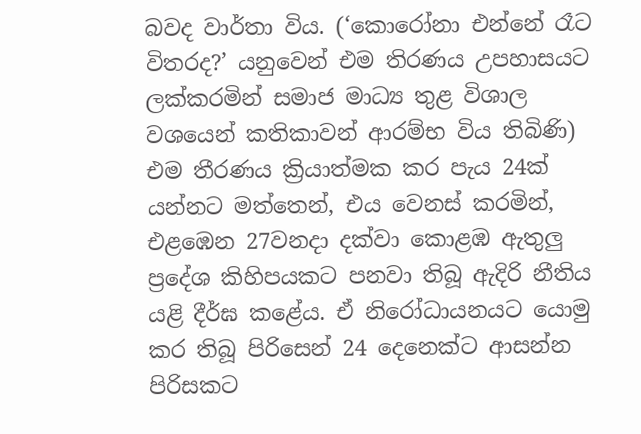බවද වාර්තා විය. (‘කොරෝනා එන්නේ රෑට විතරද?’ යනුවෙන් එම තිරණය උපහාසයට ලක්කරමින් සමාජ මාධ්‍ය තුළ විශාල වශයෙන් කතිකාවන් ආරම්භ විය තිබිණි) එම තීරණය ක්‍රියාත්මක කර පැය 24ක් යන්නට මත්තෙන්, එය වෙනස් කරමින්, එළඹෙන 27වනදා දක්වා කොළඹ ඇතුලු ප්‍රදේශ කිහිපයකට පනවා තිබූ ඇදිරි නීතිය යළි දීර්ඝ කළේය. ඒ නිරෝධායනයට යොමු කර තිබූ පිරිසෙන් 24 දෙනෙක්ට ආසන්න පිරිසකට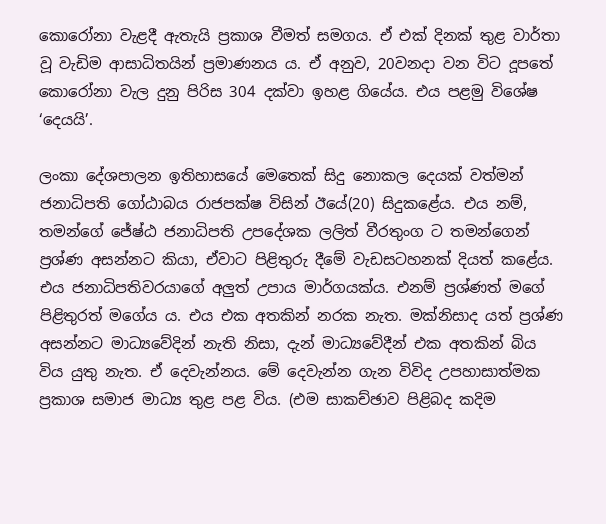කොරෝනා වැළදී ඇතැයි ප්‍රකාශ වීමත් සමගය. ඒ එක් දිනක් තුළ වාර්තා වූ වැඩිම ආසාධිතයින් ප්‍රමාණනය ය. ඒ අනුව, 20වනදා වන විට දූපතේ කොරෝනා වැල දුනු පිරිස 304 දක්වා ඉහළ ගියේය. එය පළමු විශේෂ ‘දෙයයි’.

ලංකා දේශපාලන ඉතිහාසයේ මෙතෙක් සිදු නොකල දෙයක් වත්මන් ජනාධිපති ගෝඨාබය රාජපක්ෂ විසින් ඊයේ(20) සිදුකළේය. එය නම්, තමන්ගේ ජේෂ්ඨ ජනාධිපති උපදේශක ලලිත් වීරතුංග ට තමන්ගෙන් ප්‍රශ්ණ අසන්නට කියා, ඒවාට පිළිතුරු දීමේ වැඩසටහනක් දියත් කළේය. එය ජනාධිපතිවරයාගේ අලුත් උපාය මාර්ගයක්ය. එනම් ප්‍රශ්ණත් මගේ පිළිතුරත් මගේය ය. එය එක අතකින් නරක නැත. මක්නිසාද යත් ප්‍රශ්ණ අසන්නට මාධ්‍යවේදින් නැති නිසා, දැන් මාධ්‍යවේදීන් එක අතකින් බිය විය යුතු නැත. ඒ දෙවැන්නය. මේ දෙවැන්න ගැන විවිද උපහාසාත්මක ප්‍රකාශ සමාජ මාධ්‍ය තුළ පළ විය. (එම සාකච්ඡාව පිළිබද කදිම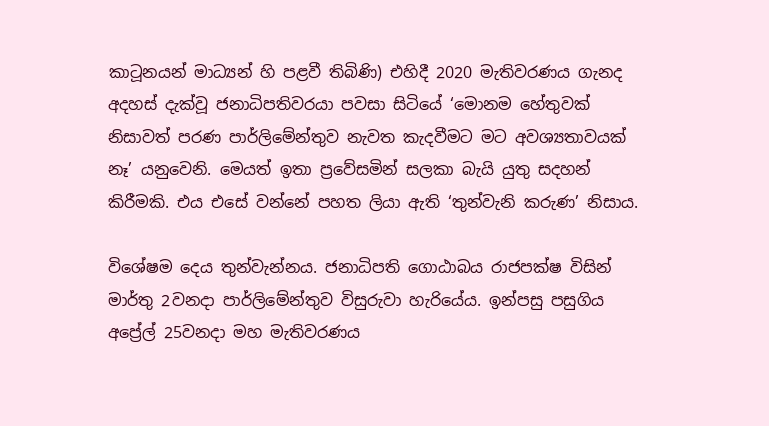කාටූනයන් මාධ්‍යන් හි පළවී තිබිණි) එහිදී 2020 මැතිවරණය ගැනද අදහස් දැක්වූ ජනාධිපතිවරයා පවසා සිටියේ ‘මොනම හේතුවක් නිසාවත් පරණ පාර්ලිමේන්තුව නැවත කැදවීමට මට අවශ්‍යතාවයක් නෑ’ යනුවෙනි. මෙයත් ඉතා ප්‍රවේසමින් සලකා බැයි යුතු සදහන් කිරීමකි. එය එසේ වන්නේ පහත ලියා ඇති ‘තුන්වැනි කරුණ’ නිසාය.

විශේෂම දෙය තුන්වැන්නය. ජනාධිපති ගොඨාබය රාජපක්ෂ විසින් මාර්තු 2වනදා පාර්ලිමේන්තුව විසුරුවා හැරියේය. ඉන්පසු පසුගිය අප්‍රේල් 25වනදා මහ මැතිවරණය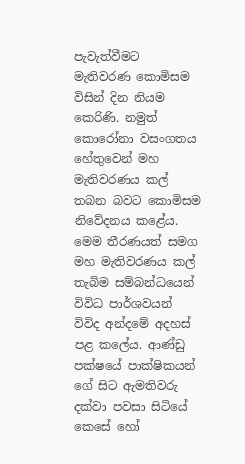පැවැත්වීමට මැතිවරණ කොමිසම විසින් දින නියම කෙරිණි. නමුත් කොරෝනා වසංගතය හේතුවෙන් මහ මැතිවරණය කල් තබන බවට කොමිසම නිවේදනය කළේය. මෙම තීරණයත් සමග මහ මැතිවරණය කල් තැබිම සම්බන්ධයෙන් විවිධ පාර්ශවයන් විවිද අන්දමේ අදහස් පළ කලේය. ආණ්ඩු පක්ෂයේ පාක්ෂිකයන් ගේ සිට ඇමතිවරු දක්වා පවසා සිටියේ කෙසේ හෝ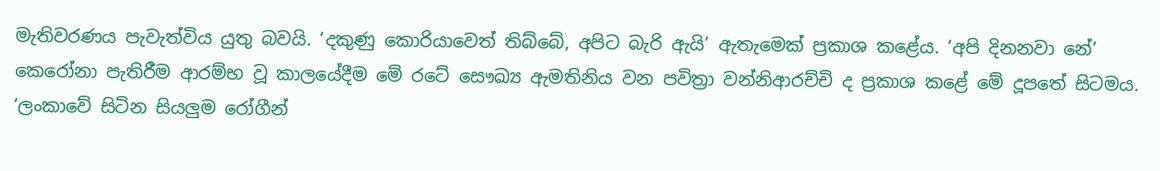මැතිවරණය පැවැත්විය යුතු බවයි. ‘දකුණු කොරියාවෙත් තිබ්බේ, අපිට බැරි ඇයි’ ඇතැමෙක් ප්‍රකාශ කළේය. ‘අපි දිනනවා නේ’ කෙරෝනා පැතිරීම ආරම්භ වූ කාලයේදීම මේ රටේ සෞඛ්‍ය ඇමතිනිය වන පවිත්‍රා වන්නිආරච්චි ද ප්‍රකාශ කළේ මේ දූපතේ සිටමය. ‘ලංකාවේ සිටින සියලුම රෝගීන්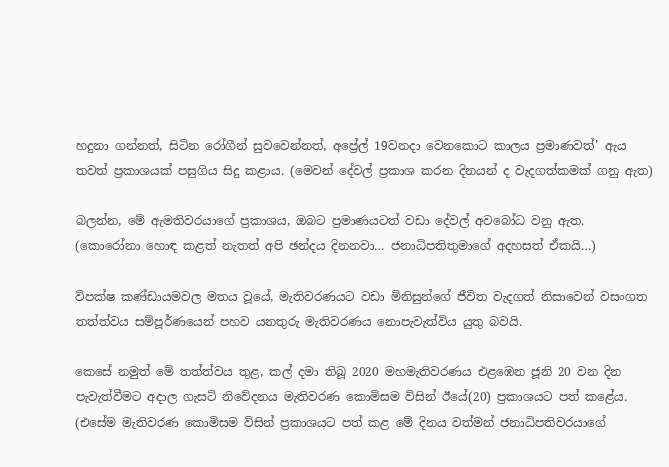හදුනා ගන්නත්, සිටින රෝගීන් සුවවෙන්නත්, අප්‍රේල් 19වනදා වෙනකොට කාලය ප්‍රමාණවත්’ ඇය තවත් ප්‍රකාශයක් පසුගිය සිදු කළාය. (මෙවන් දේවල් ප්‍රකාශ කරන දිනයන් ද වැදගත්කමක් ගනු ඇත)

බලන්න, මේ ඇමතිවරයාගේ ප්‍රකාශය, ඔබට ප්‍රමාණයටත් වඩා දේවල් අවබෝධ වනු ඇත.
(කොරෝනා හොඳ කළත් නැතත් අපි ඡන්දය දිනනවා… ජනාධිපතිතුමාගේ අදහසත් ඒකයි…)

විපක්ෂ කණ්ඩායමවල මතය වූයේ, මැතිවරණයට වඩා මිනිසුන්ගේ ජීවිත වැදගත් නිසාවෙන් වසංගත තත්ත්වය සම්පූර්ණයෙන් පහව යනතුරු මැතිවරණය නොපැවැත්විය යුතු බවයි.

කෙසේ නමුත් මේ තත්ත්වය තුළ, කල් දමා තිබූ 2020 මහමැතිවරණය එළඹෙන ජූනි 20 වන දින පැවැත්වීමට අදාල ගැසට් නිවේදනය මැතිවරණ කොමිසම විසින් ඊයේ(20) ප්‍රකාශයට පත් කළේය. (එසේම මැතිවරණ කොමිසම විසින් ප්‍රකාශයට පත් කළ මේ දිනය වත්මන් ජනාධිපතිවරයාගේ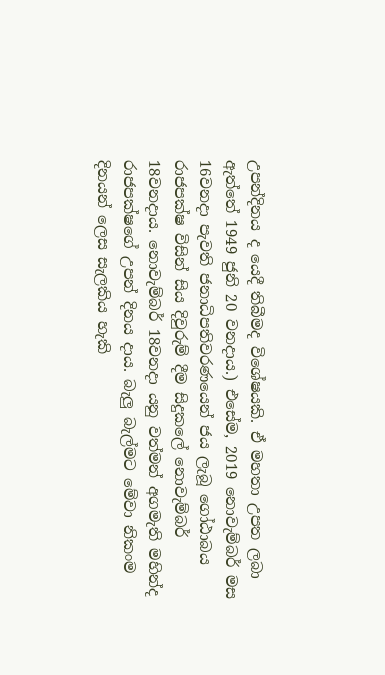උපන්දිනය ද යෙදී තිබීමද විශේෂයකි. ඒ මහතා උපත ලබා ඇත්තේ 1949 ජුනි 20 වනදාය.) එසේම, 2019 නොවැම්බර් මස 16වනදා පැවති ජනාධිපතිවරණයෙන් ජය ලැබූ ගෝඨාබය රාජපක්ෂ විසින් සිය දිවුරුම් දීම සිදුකලේ නොවැම්බර් 18වනදාය. නොවැම්බර් 18වනදා යනු වත්මන් අගමැති මහින්ද රාජපක්ෂගේ උපන් දිනය දාය. බැලු බැල්මට මේවා නිකංම දිනයන් ලෙස සැලකිය හැකි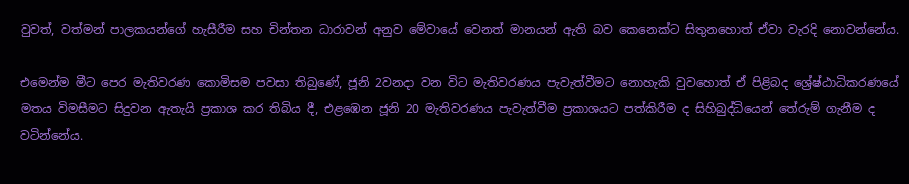වුවත්, වත්මන් පාලකයන්ගේ හැසීරීම සහ චින්තන ධාරාවන් අනුව මේවායේ වෙනත් මානයන් ඇති බව කෙනෙක්ට සිතුනහොත් ඒවා වැරදි නොවන්නේය.

එමෙන්ම මීට පෙර මැතිවරණ කොමිසම පවසා තිබුණේ, ජූනි 2වනදා වන විට මැතිවරණය පැවැත්වීමට නොහැකි වුවහොත් ඒ පිළිබද ශ්‍රේෂ්ඨාධිකරණයේ මතය විමසීමට සිදුවන ඇතැයි ප්‍රකාශ කර තිබිය දී, එළඹෙන ජූනි 20 මැතිවරණය පැවැත්වීම ප්‍රකාශයට පත්කිරීම ද සිහිබුද්ධියෙන් තේරුම් ගැනීම ද වටින්නේය.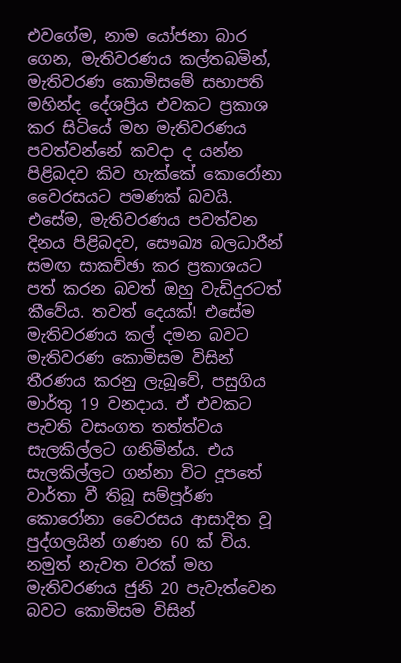එවගේම, නාම යෝජනා බාර ගෙන, මැතිවරණය කල්තබමින්, මැතිවරණ කොමිසමේ සභාපති මහින්ද දේශප්‍රිය එවකට ප්‍රකාශ කර සිටියේ මහ මැතිවරණය පවත්වන්නේ කවදා ද යන්න පිළිබදව කිව හැක්කේ කොරෝනා වෛරසයට පමණක් බවයි. එසේම, මැතිවරණය පවත්වන දිනය පිළිබදව, සෞඛ්‍ය බලධාරීන් සමඟ සාකච්ඡා කර ප්‍රකාශයට පත් කරන බවත් ඔහු වැඩිදුරටත් කීවේය. තවත් දෙයක්! එසේම මැතිවරණය කල් දමන බවට මැතිවරණ කොමිසම විසින් තීරණය කරනු ලැබූවේ, පසුගිය මාර්තු 19 වනදාය. ඒ එවකට පැවති වසංගත තත්ත්වය සැලකිල්ලට ගනිමින්ය. එය සැලකිල්ලට ගන්නා විට දූපතේ වාර්තා වී තිබූ සම්පූර්ණ කොරෝනා වෛරසය ආසාදිත වූ පුද්ගලයින් ගණන 60 ක් විය. නමුත් නැවත වරක් මහ මැතිවරණය ජුනි 20 පැවැත්වෙන බවට කොමිසම විසින්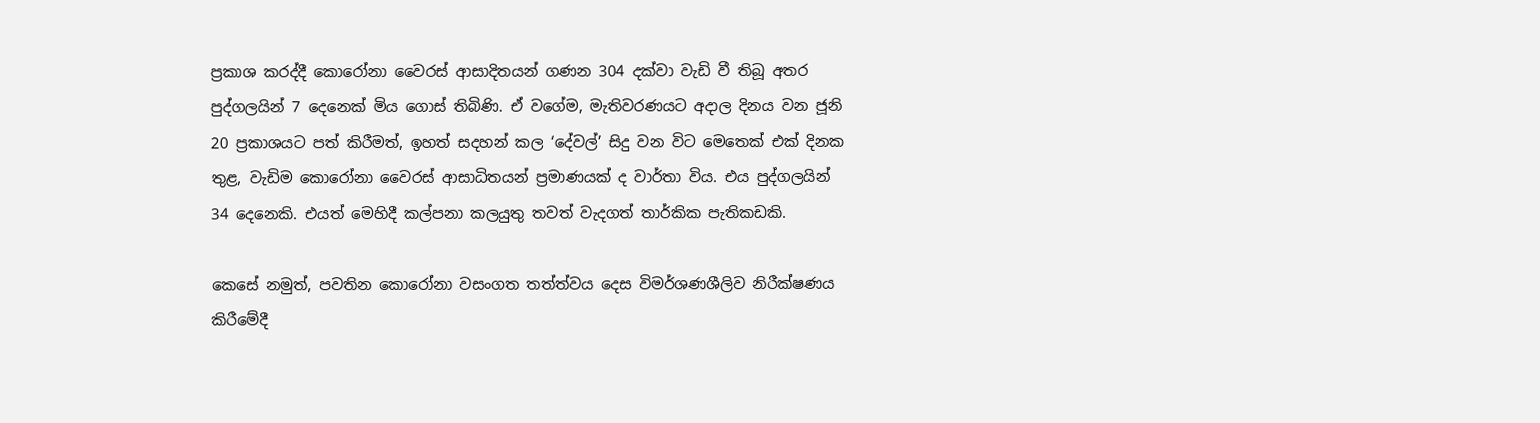ප්‍රකාශ කරද්දී කොරෝනා වෛරස් ආසාදිතයන් ගණන 304 දක්වා වැඩි වී තිබූ අතර පුද්ගලයින් 7 දෙනෙක් මිය ගොස් තිබිණි. ඒ වගේම, මැතිවරණයට අදාල දිනය වන ජූනි 20 ප්‍රකාශයට පත් කිරීමත්, ඉහත් සදහන් කල ‘දේවල්’ සිදු වන විට මෙතෙක් එක් දිනක තුළ, වැඩිම කොරෝනා වෛරස් ආසාධිතයන් ප්‍රමාණයක් ද වාර්තා විය. එය පුද්ගලයින් 34 දෙනෙකි. එයත් මෙහිදී කල්පනා කලයුතු තවත් වැදගත් තාර්කික පැතිකඩකි.

කෙසේ නමුත්, පවතින කොරෝනා වසංගත තත්ත්වය දෙස විමර්ශණශීලිව නිරීක්ෂණය කිරීමේදී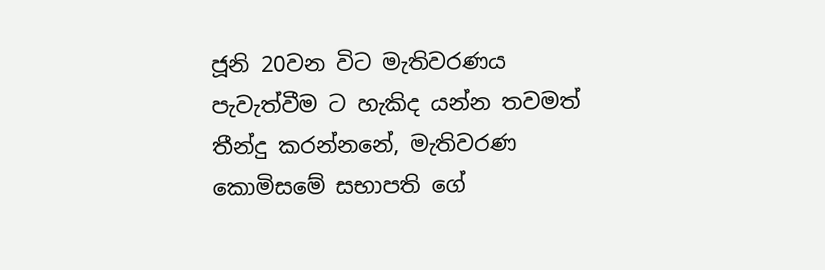ජූනි 20වන විට මැතිවරණය පැවැත්වීම ට හැකිද යන්න තවමත් තීන්දු කරන්නනේ, මැතිවරණ කොමිසමේ සභාපති ගේ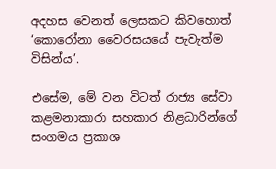අදහස වෙනත් ලෙසකට කිවහොත් ‘කොරෝනා වෛරසයයේ පැවැත්ම විසින්ය’.

එසේම, මේ වන විටත් රාජ්‍ය සේවා කළමනාකාරා සහකාර නිළධාරින්ගේ සංගමය ප්‍රකාශ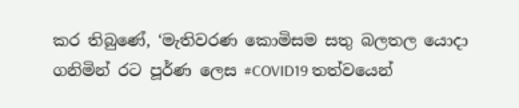කර තිබුණේ, ‘මැතිවරණ කොමිසම සතු බලතල යොදා ගනිමින් රට පූර්ණ ලෙස #COVID19 තත්වයෙන්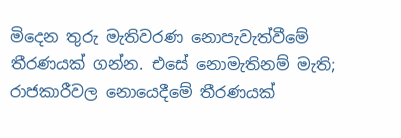මිදෙන තුරු මැතිවරණ නොපැවැත්වීමේ තීරණයක් ගන්න. එසේ නොමැතිනම් මැති; රාජකාරීවල නොයෙදීමේ තීරණයක්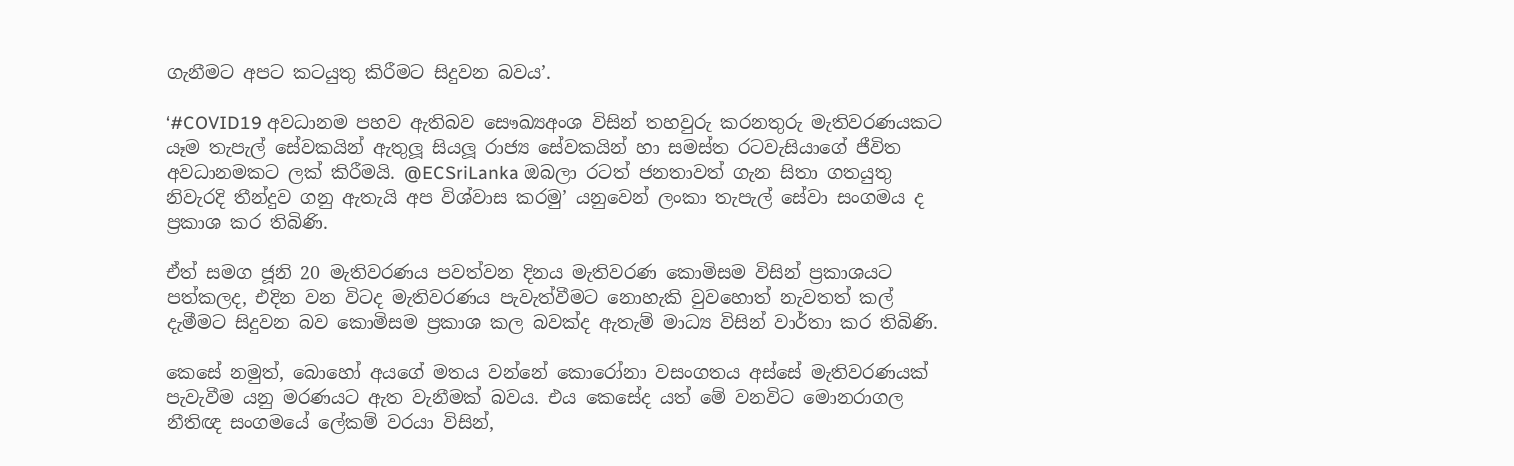ගැනීමට අපට කටයුතු කිරීමට සිදුවන බවය’.

‘#COVID19 අවධානම පහව ඇතිබව සෞඛ්‍යඅංශ විසින් තහවුරු කරනතුරු මැතිවරණයකට යෑම තැපැල් සේවකයින් ඇතුලූ සියලූ රාජ්‍ය සේවකයින් හා සමස්ත රටවැසියාගේ ජීවිත අවධානමකට ලක් කිරීමයි. @ECSriLanka ඔබලා රටත් ජනතාවත් ගැන සිතා ගතයුතු නිවැරදි තීන්දුව ගනු ඇතැයි අප විශ්වාස කරමු’ යනුවෙන් ලංකා තැපැල් සේවා සංගමය ද ප්‍රකාශ කර තිබිණි.

ඒත් සමග ජූනි 20 මැතිවරණය පවත්වන දිනය මැතිවරණ කොමිසම විසින් ප්‍රකාශයට පත්කලද, එදින වන විටද මැතිවරණය පැවැත්වීමට නොහැකි වුවහොත් නැවතත් කල් දැමීමට සිදුවන බව කොමිසම ප්‍රකාශ කල බවක්ද ඇතැම් මාධ්‍ය විසින් වාර්තා කර තිබිණි.

කෙසේ නමුත්, බොහෝ අයගේ මතය වන්නේ කොරෝනා වසංගතය අස්සේ මැතිවරණයක් පැවැවීම යනු මරණයට ඇත වැනීමක් බවය. එය කෙසේද යත් මේ වනවිට මොනරාගල නීතිඥ සංගමයේ ලේකම් වරයා විසින්,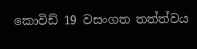කොවිඩ් 19 වසංගත තත්ත්වය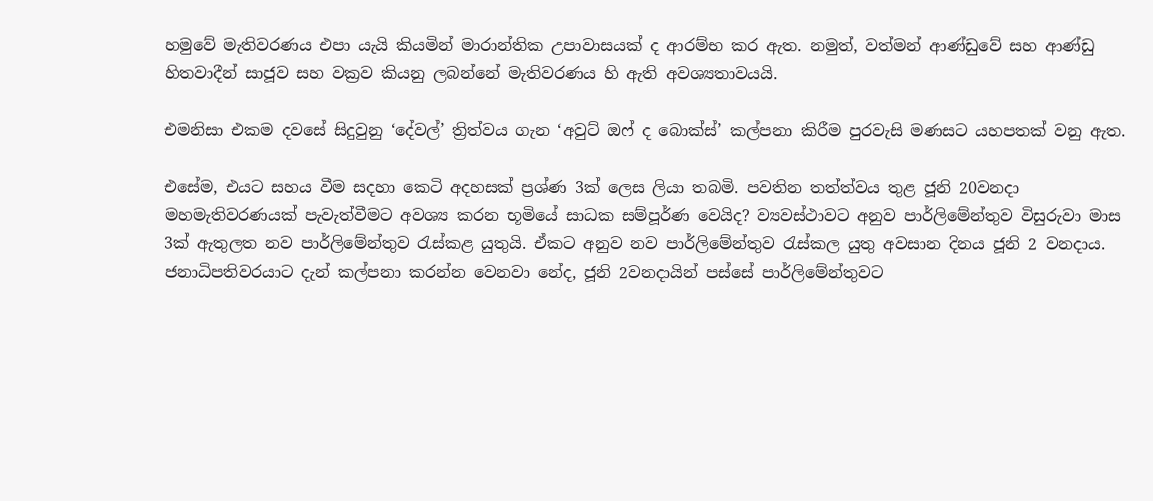හමුවේ මැතිවරණය එපා යැයි කියමින් මාරාන්තික උපාවාසයක් ද ආරම්භ කර ඇත. නමුත්, වත්මන් ආණ්ඩුවේ සහ ආණ්ඩු හිතවාදීන් සාජූව සහ වක්‍රව කියනු ලබන්නේ මැතිවරණය හි ඇති අවශ්‍යතාවයයි.

එමනිසා එකම දවසේ සිදුවුනු ‘දේවල්’ ත්‍රිත්වය ගැන ‘අවුට් ඔෆ් ද බොක්ස්’ කල්පනා කිරීම පුරවැසි මණසට යහපතක් වනු ඇත.

එසේම, එයට සහය වීම සදහා කෙටි අදහසක් ප්‍රශ්ණ 3ක් ලෙස ලියා තබමි. පවතින තත්ත්වය තුළ ජූනි 20වනදා මහමැතිවරණයක් පැවැත්වීමට අවශ්‍ය කරන භූමියේ සාධක සම්පූර්ණ වෙයිද? ව්‍යවස්ථාවට අනුව පාර්ලිමේන්තුව විසුරුවා මාස 3ක් ඇතුලත නව පාර්ලිමේන්තුව රැස්කළ යුතුයි. ඒකට අනුව නව පාර්ලිමේන්තුව රැස්කල යුතු අවසාන දිනය ජූනි 2 වනදාය. ජනාධිපතිවරයාට දැන් කල්පනා කරන්න වෙනවා නේද, ජූනි 2වනදායින් පස්සේ පාර්ලිමේන්තුවට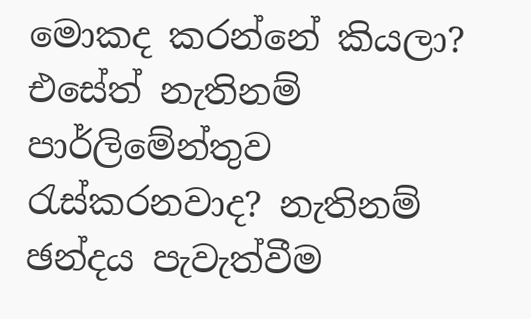මොකද කරන්නේ කියලා? එසේත් නැතිනම් පාර්ලිමේන්තුව රැස්කරනවාද? නැතිනම් ඡන්දය පැවැත්වීම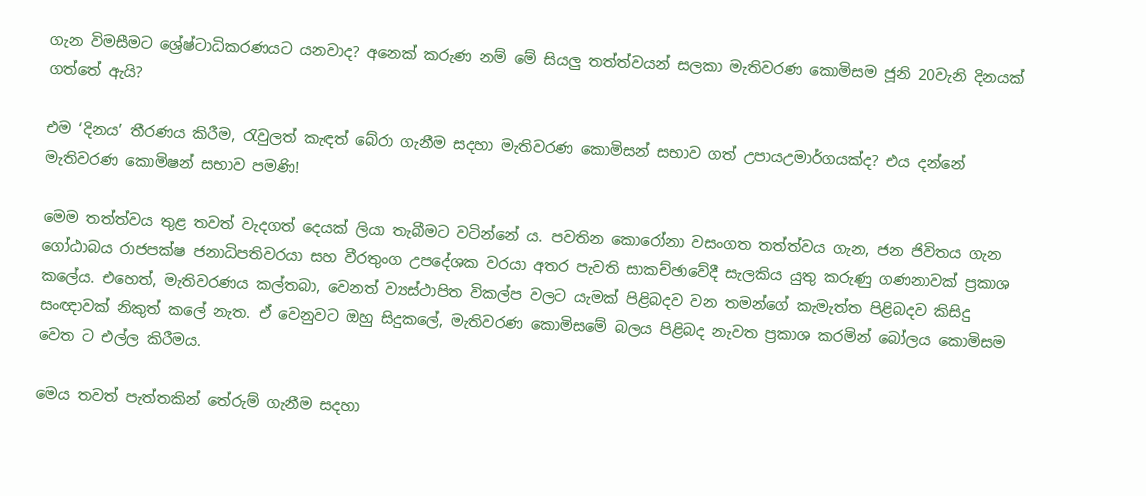ගැන විමසීමට ශ්‍රේෂ්ටාධිකරණයට යනවාද? අනෙක් කරුණ නම් මේ සියලු තත්ත්වයන් සලකා මැතිවරණ කොමිසම ජූනි 20වැනි දිනයක් ගත්තේ ඇයි?

එම ‘දිනය’ තීරණය කිරීම, රැවුලත් කැඳත් බේරා ගැනීම සදහා මැතිවරණ කොමිසන් සභාව ගත් උපායඋමාර්ගයක්ද? එය දන්නේ මැතිවරණ කොමිෂන් සභාව පමණි!

මෙම තත්ත්වය තුළ තවත් වැදගත් දෙයක් ලියා තැබීමට වටින්නේ ය. පවතින කොරෝනා වසංගත තත්ත්වය ගැන, ජන ජිවිතය ගැන ගෝඨාබය රාජපක්ෂ ජනාධිපතිවරයා සහ වීරතුංග උපදේශක වරයා අතර පැවති සාකච්ඡාවේදී සැලකිය යුතු කරුණු ගණනාවක් ප්‍රකාශ කලේය. එහෙත්, මැතිවරණය කල්තබා, වෙනත් ව්‍යස්ථාපිත විකල්ප වලට යැමක් පිළිබදව වන තමන්ගේ කැමැත්ත පිළිබදව කිසිදු සංඥාවක් නිකුත් කලේ නැත. ඒ වෙනුවට ඔහු සිදුකලේ, මැතිවරණ කොමිසමේ බලය පිළිබද නැවත ප්‍රකාශ කරමින් බෝලය කොමිසම වෙත ට එල්ල කිරීමය.

මෙය තවත් පැත්තකින් තේරුම් ගැනීම සදහා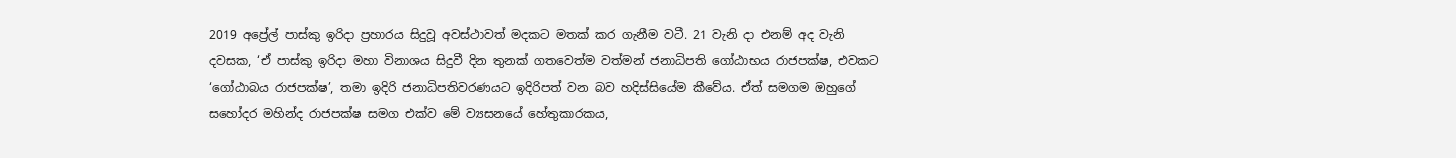2019 අප්‍රේල් පාස්කු ඉරිදා ප්‍රහාරය සිදුවූ අවස්ථාවත් මදකට මතක් කර ගැනීම වටී. 21 වැනි දා එනම් අද වැනි දවසක, ‘ඒ පාස්කු ඉරිදා මහා විනාශය සිදුවී දින තුනක් ගතවෙත්ම වත්මන් ජනාධිපති ගෝඨාභය රාජපක්ෂ, එවකට ‘ගෝඨාබය රාජපක්ෂ’, තමා ඉදිරි ජනාධිපතිවරණයට ඉදිරිපත් වන බව හදිස්සියේම කීවේය. ඒත් සමගම ඔහුගේ සහෝදර මහින්ද රාජපක්ෂ සමග එක්ව මේ ව්‍යසනයේ හේතුකාරකය,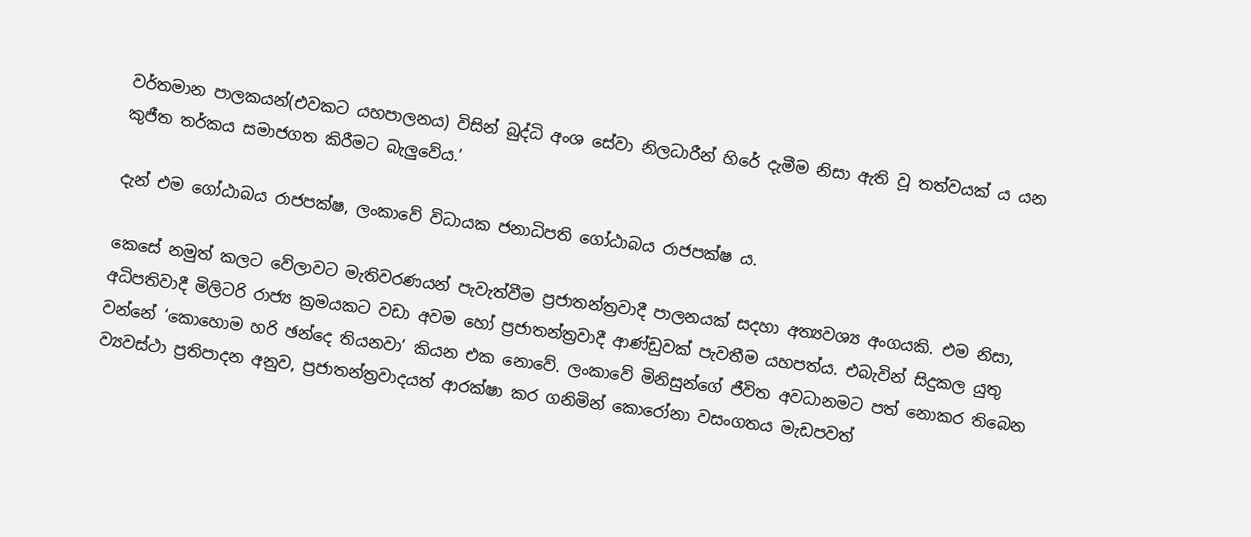වර්තමාන පාලකයන්(එවකට යහපාලනය) විසින් බුද්ධි අංශ සේවා නිලධාරීන් හිරේ දැමීම නිසා ඇති වූ තත්වයක් ය යන කුජීත තර්කය සමාජගත කිරීමට බැලුවේය.’

දැන් එම ගෝඨාබය රාජපක්ෂ, ලංකාවේ විධායක ජනාධිපති ගෝඨාබය රාජපක්ෂ ය.

කෙසේ නමුත් කලට වේලාවට මැතිවරණයන් පැවැත්වීම ප්‍රජාතන්ත්‍රවාදී පාලනයක් සදහා අත්‍යවශ්‍ය අංගයකි. එම නිසා, අධිපතිවාදී මිලිටරි රාජ්‍ය ක්‍රමයකට වඩා අවම හෝ ප්‍රජාතන්ත්‍රවාදී ආණ්ඩුවක් පැවතීම යහපත්ය. එබැවින් සිදුකල යුතු වන්නේ ‘කොහොම හරි ඡන්දෙ තියනවා’ කියන එක නොවේ. ලංකාවේ මිනිසුන්ගේ ජීවිත අවධානමට පත් නොකර තිබෙන ව්‍යවස්ථා ප්‍රතිපාදන අනුව, ප්‍රජාතන්ත්‍රවාදයත් ආරක්ෂා කර ගනිමින් කොරෝනා වසංගතය මැඩපවත්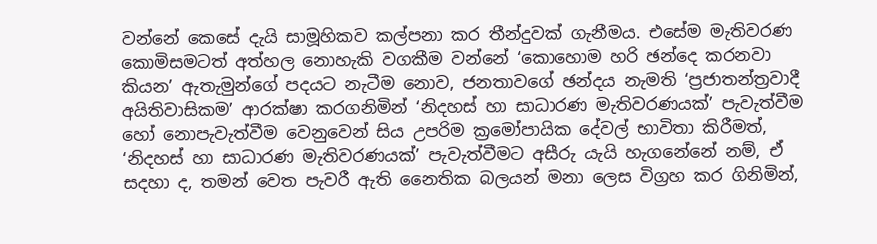වන්නේ කෙසේ දැයි සාමූහිකව කල්පනා කර තීන්දුවක් ගැනීමය. එසේම මැතිවරණ කොමිසමටත් අත්හල නොහැකි වගකීම වන්නේ ‘කොහොම හරි ඡන්දෙ කරනවා කියන’ ඇතැමුන්ගේ පදයට නැටීම නොව, ජනතාවගේ ඡන්දය නැමති ‘ප්‍රජාතන්ත්‍රවාදී අයිතිවාසිකම’ ආරක්ෂා කරගනිමින් ‘නිදහස් හා සාධාරණ මැතිවරණයක්’ පැවැත්වීම හෝ නොපැවැත්වීම වෙනුවෙන් සිය උපරිම ක්‍රමෝපායික දේවල් භාවිතා කිරීමත්, ‘නිදහස් හා සාධාරණ මැතිවරණයක්’ පැවැත්වීමට අසීරු යැයි හැගනේනේ නම්, ඒ සදහා ද, තමන් වෙත පැවරී ඇති නෛතික බලයන් මනා ලෙස විග්‍රහ කර ගිනිමින්,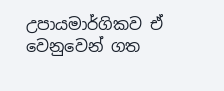උපායමාර්ගිකව ඒ වෙනුවෙන් ගත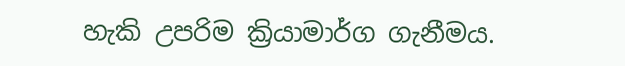හැකි උපරිම ක්‍රියාමාර්ග ගැනීමය.